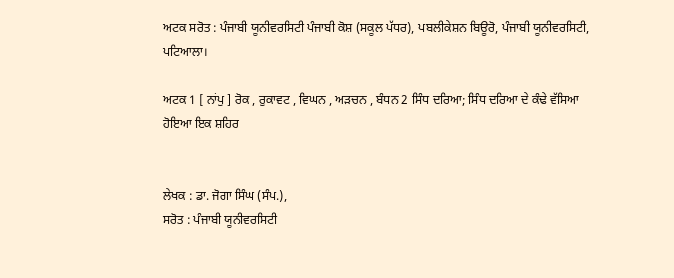ਅਟਕ ਸਰੋਤ : ਪੰਜਾਬੀ ਯੂਨੀਵਰਸਿਟੀ ਪੰਜਾਬੀ ਕੋਸ਼ (ਸਕੂਲ ਪੱਧਰ), ਪਬਲੀਕੇਸ਼ਨ ਬਿਊਰੋ, ਪੰਜਾਬੀ ਯੂਨੀਵਰਸਿਟੀ, ਪਟਿਆਲਾ।

ਅਟਕ 1 [ ਨਾਂਪੁ ] ਰੋਕ , ਰੁਕਾਵਟ , ਵਿਘਨ , ਅੜਚਨ , ਬੰਧਨ 2 ਸਿੰਧ ਦਰਿਆ; ਸਿੰਧ ਦਰਿਆ ਦੇ ਕੰਢੇ ਵੱਸਿਆ ਹੋਇਆ ਇਕ ਸ਼ਹਿਰ


ਲੇਖਕ : ਡਾ. ਜੋਗਾ ਸਿੰਘ (ਸੰਪ.),
ਸਰੋਤ : ਪੰਜਾਬੀ ਯੂਨੀਵਰਸਿਟੀ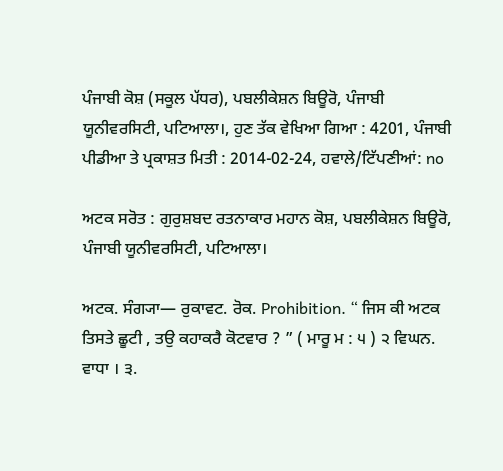ਪੰਜਾਬੀ ਕੋਸ਼ (ਸਕੂਲ ਪੱਧਰ), ਪਬਲੀਕੇਸ਼ਨ ਬਿਊਰੋ, ਪੰਜਾਬੀ ਯੂਨੀਵਰਸਿਟੀ, ਪਟਿਆਲਾ।, ਹੁਣ ਤੱਕ ਵੇਖਿਆ ਗਿਆ : 4201, ਪੰਜਾਬੀ ਪੀਡੀਆ ਤੇ ਪ੍ਰਕਾਸ਼ਤ ਮਿਤੀ : 2014-02-24, ਹਵਾਲੇ/ਟਿੱਪਣੀਆਂ: no

ਅਟਕ ਸਰੋਤ : ਗੁਰੁਸ਼ਬਦ ਰਤਨਾਕਾਰ ਮਹਾਨ ਕੋਸ਼, ਪਬਲੀਕੇਸ਼ਨ ਬਿਊਰੋ, ਪੰਜਾਬੀ ਯੂਨੀਵਰਸਿਟੀ, ਪਟਿਆਲਾ।

ਅਟਕ. ਸੰਗ੍ਯਾ— ਰੁਕਾਵਟ. ਰੋਕ. Prohibition. “ ਜਿਸ ਕੀ ਅਟਕ ਤਿਸਤੇ ਛੂਟੀ , ਤਉ ਕਹਾਕਰੈ ਕੋਟਵਾਰ ? ” ( ਮਾਰੂ ਮ : ੫ ) ੨ ਵਿਘਨ. ਵਾਧਾ । ੩.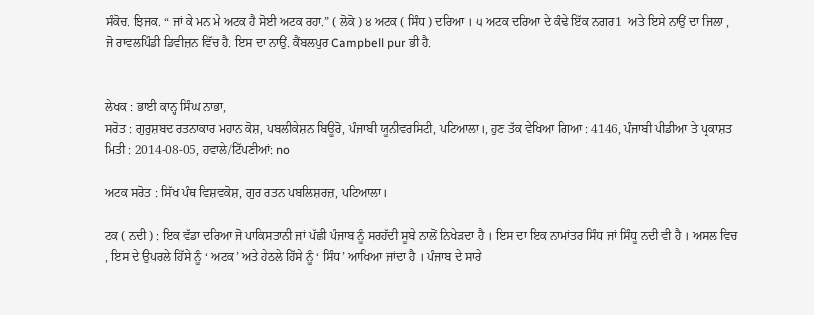ਸੰਕੋਚ. ਝਿਜਕ. “ ਜਾਂ ਕੇ ਮਨ ਮੇ ਅਟਕ ਹੈ ਸੋਈ ਅਟਕ ਰਹਾ.” ( ਲੋਕੋ ) ੪ ਅਟਕ ( ਸਿੰਧ ) ਦਰਿਆ । ੫ ਅਟਕ ਦਰਿਆ ਦੇ ਕੰਢੇ ਇੱਕ ਨਗਰ1  ਅਤੇ ਇਸੇ ਨਾਉਂ ਦਾ ਜਿਲਾ , ਜੋ ਰਾਵਲਪਿੰਡੀ ਡਿਵੀਜ਼ਨ ਵਿੱਚ ਹੈ. ਇਸ ਦਾ ਨਾਉਂ. ਕੈਂਬਲਪੁਰ Campbell pur ਭੀ ਹੈ.


ਲੇਖਕ : ਭਾਈ ਕਾਨ੍ਹ ਸਿੰਘ ਨਾਭਾ,
ਸਰੋਤ : ਗੁਰੁਸ਼ਬਦ ਰਤਨਾਕਾਰ ਮਹਾਨ ਕੋਸ਼, ਪਬਲੀਕੇਸ਼ਨ ਬਿਊਰੋ, ਪੰਜਾਬੀ ਯੂਨੀਵਰਸਿਟੀ, ਪਟਿਆਲਾ।, ਹੁਣ ਤੱਕ ਵੇਖਿਆ ਗਿਆ : 4146, ਪੰਜਾਬੀ ਪੀਡੀਆ ਤੇ ਪ੍ਰਕਾਸ਼ਤ ਮਿਤੀ : 2014-08-05, ਹਵਾਲੇ/ਟਿੱਪਣੀਆਂ: no

ਅਟਕ ਸਰੋਤ : ਸਿੱਖ ਪੰਥ ਵਿਸ਼ਵਕੋਸ਼, ਗੁਰ ਰਤਨ ਪਬਲਿਸ਼ਰਜ਼, ਪਟਿਆਲਾ।

ਟਕ ( ਨਦੀ ) : ਇਕ ਵੱਡਾ ਦਰਿਆ ਜੋ ਪਾਕਿਸਤਾਨੀ ਜਾਂ ਪੱਛੀ ਪੰਜਾਬ ਨੂੰ ਸਰਹੱਦੀ ਸੂਬੇ ਨਾਲੋਂ ਨਿਖੇੜਦਾ ਹੈ । ਇਸ ਦਾ ਇਕ ਨਾਮਾਂਤਰ ਸਿੰਧ ਜਾਂ ਸਿੰਧੂ ਨਦੀ ਵੀ ਹੈ । ਅਸਲ ਵਿਚ , ਇਸ ਦੇ ਉਪਰਲੇ ਹਿੱਸੇ ਨੂੰ ‘ ਅਟਕ’ ਅਤੇ ਹੇਠਲੇ ਹਿੱਸੇ ਨੂੰ ‘ ਸਿੰਧ’ ਆਖਿਆ ਜਾਂਦਾ ਹੈ । ਪੰਜਾਬ ਦੇ ਸਾਰੇ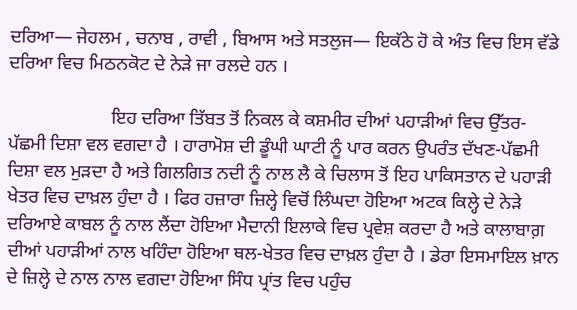ਦਰਿਆ— ਜੇਹਲਮ , ਚਨਾਬ , ਰਾਵੀ , ਬਿਆਸ ਅਤੇ ਸਤਲੁਜ— ਇਕੱਠੇ ਹੋ ਕੇ ਅੰਤ ਵਿਚ ਇਸ ਵੱਡੇ ਦਰਿਆ ਵਿਚ ਮਿਠਨਕੋਟ ਦੇ ਨੇੜੇ ਜਾ ਰਲਦੇ ਹਨ ।

                      ਇਹ ਦਰਿਆ ਤਿੱਬਤ ਤੋਂ ਨਿਕਲ ਕੇ ਕਸ਼ਮੀਰ ਦੀਆਂ ਪਹਾੜੀਆਂ ਵਿਚ ਉੱਤਰ-ਪੱਛਮੀ ਦਿਸ਼ਾ ਵਲ ਵਗਦਾ ਹੈ । ਹਾਰਾਮੋਸ਼ ਦੀ ਡੂੰਘੀ ਘਾਟੀ ਨੂੰ ਪਾਰ ਕਰਨ ਉਪਰੰਤ ਦੱਖਣ-ਪੱਛਮੀ ਦਿਸ਼ਾ ਵਲ ਮੁੜਦਾ ਹੈ ਅਤੇ ਗਿਲਗਿਤ ਨਦੀ ਨੂੰ ਨਾਲ ਲੈ ਕੇ ਚਿਲਾਸ ਤੋਂ ਇਹ ਪਾਕਿਸਤਾਨ ਦੇ ਪਹਾੜੀ ਖੇਤਰ ਵਿਚ ਦਾਖ਼ਲ ਹੁੰਦਾ ਹੈ । ਫਿਰ ਹਜ਼ਾਰਾ ਜ਼ਿਲ੍ਹੇ ਵਿਚੋਂ ਲਿੰਘਦਾ ਹੋਇਆ ਅਟਕ ਕਿਲ੍ਹੇ ਦੇ ਨੇੜੇ ਦਰਿਆਏ ਕਾਬਲ ਨੂੰ ਨਾਲ ਲੈਂਦਾ ਹੋਇਆ ਮੈਦਾਨੀ ਇਲਾਕੇ ਵਿਚ ਪ੍ਰਵੇਸ਼ ਕਰਦਾ ਹੈ ਅਤੇ ਕਾਲਾਬਾਗ਼ ਦੀਆਂ ਪਹਾੜੀਆਂ ਨਾਲ ਖਹਿੰਦਾ ਹੋਇਆ ਥਲ-ਖੇਤਰ ਵਿਚ ਦਾਖ਼ਲ ਹੁੰਦਾ ਹੈ । ਡੇਰਾ ਇਸਮਾਇਲ ਖ਼ਾਨ ਦੇ ਜ਼ਿਲ੍ਹੇ ਦੇ ਨਾਲ ਨਾਲ ਵਗਦਾ ਹੋਇਆ ਸਿੰਧ ਪ੍ਰਾਂਤ ਵਿਚ ਪਹੁੰਚ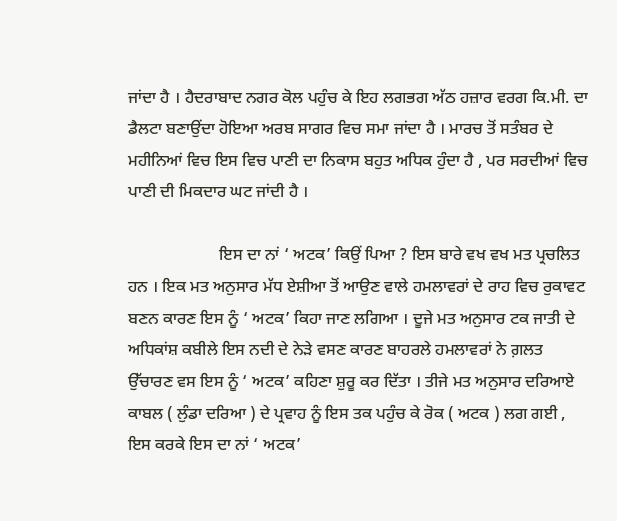ਜਾਂਦਾ ਹੈ । ਹੈਦਰਾਬਾਦ ਨਗਰ ਕੋਲ ਪਹੁੰਚ ਕੇ ਇਹ ਲਗਭਗ ਅੱਠ ਹਜ਼ਾਰ ਵਰਗ ਕਿ.ਮੀ. ਦਾ ਡੈਲਟਾ ਬਣਾਉਂਦਾ ਹੋਇਆ ਅਰਬ ਸਾਗਰ ਵਿਚ ਸਮਾ ਜਾਂਦਾ ਹੈ । ਮਾਰਚ ਤੋਂ ਸਤੰਬਰ ਦੇ ਮਹੀਨਿਆਂ ਵਿਚ ਇਸ ਵਿਚ ਪਾਣੀ ਦਾ ਨਿਕਾਸ ਬਹੁਤ ਅਧਿਕ ਹੁੰਦਾ ਹੈ , ਪਰ ਸਰਦੀਆਂ ਵਿਚ ਪਾਣੀ ਦੀ ਮਿਕਦਾਰ ਘਟ ਜਾਂਦੀ ਹੈ ।

                      ਇਸ ਦਾ ਨਾਂ ‘ ਅਟਕ’ ਕਿਉਂ ਪਿਆ ? ਇਸ ਬਾਰੇ ਵਖ ਵਖ ਮਤ ਪ੍ਰਚਲਿਤ ਹਨ । ਇਕ ਮਤ ਅਨੁਸਾਰ ਮੱਧ ਏਸ਼ੀਆ ਤੋਂ ਆਉਣ ਵਾਲੇ ਹਮਲਾਵਰਾਂ ਦੇ ਰਾਹ ਵਿਚ ਰੁਕਾਵਟ ਬਣਨ ਕਾਰਣ ਇਸ ਨੂੰ ‘ ਅਟਕ’ ਕਿਹਾ ਜਾਣ ਲਗਿਆ । ਦੂਜੇ ਮਤ ਅਨੁਸਾਰ ਟਕ ਜਾਤੀ ਦੇ ਅਧਿਕਾਂਸ਼ ਕਬੀਲੇ ਇਸ ਨਦੀ ਦੇ ਨੇੜੇ ਵਸਣ ਕਾਰਣ ਬਾਹਰਲੇ ਹਮਲਾਵਰਾਂ ਨੇ ਗ਼ਲਤ ਉੱਚਾਰਣ ਵਸ ਇਸ ਨੂੰ ‘ ਅਟਕ’ ਕਹਿਣਾ ਸ਼ੁਰੂ ਕਰ ਦਿੱਤਾ । ਤੀਜੇ ਮਤ ਅਨੁਸਾਰ ਦਰਿਆਏ ਕਾਬਲ ( ਲੁੰਡਾ ਦਰਿਆ ) ਦੇ ਪ੍ਰਵਾਹ ਨੂੰ ਇਸ ਤਕ ਪਹੁੰਚ ਕੇ ਰੋਕ ( ਅਟਕ ) ਲਗ ਗਈ , ਇਸ ਕਰਕੇ ਇਸ ਦਾ ਨਾਂ ‘ ਅਟਕ’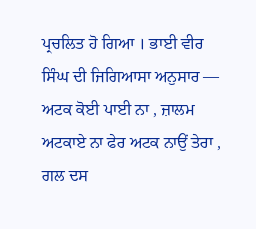ਪ੍ਰਚਲਿਤ ਹੋ ਗਿਆ । ਭਾਈ ਵੀਰ ਸਿੰਘ ਦੀ ਜਿਗਿਆਸਾ ਅਨੁਸਾਰ — ਅਟਕ ਕੋਈ ਪਾਈ ਨਾ , ਜ਼ਾਲਮ ਅਟਕਾਏ ਨਾ ਫੇਰ ਅਟਕ ਨਾਉਂ ਤੇਰਾ , ਗਲ ਦਸ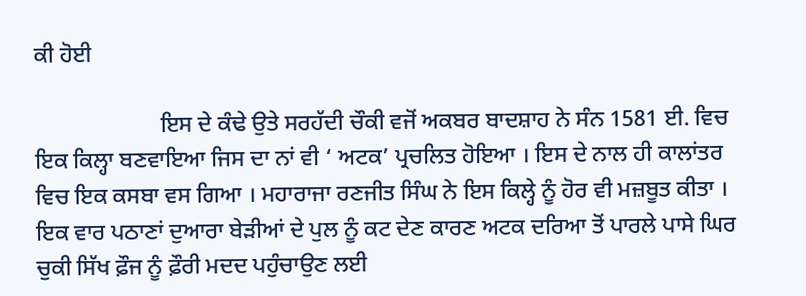ਕੀ ਹੋਈ

                      ਇਸ ਦੇ ਕੰਢੇ ਉਤੇ ਸਰਹੱਦੀ ਚੌਕੀ ਵਜੋਂ ਅਕਬਰ ਬਾਦਸ਼ਾਹ ਨੇ ਸੰਨ 1581 ਈ. ਵਿਚ ਇਕ ਕਿਲ੍ਹਾ ਬਣਵਾਇਆ ਜਿਸ ਦਾ ਨਾਂ ਵੀ ‘ ਅਟਕ’ ਪ੍ਰਚਲਿਤ ਹੋਇਆ । ਇਸ ਦੇ ਨਾਲ ਹੀ ਕਾਲਾਂਤਰ ਵਿਚ ਇਕ ਕਸਬਾ ਵਸ ਗਿਆ । ਮਹਾਰਾਜਾ ਰਣਜੀਤ ਸਿੰਘ ਨੇ ਇਸ ਕਿਲ੍ਹੇ ਨੂੰ ਹੋਰ ਵੀ ਮਜ਼ਬੂਤ ਕੀਤਾ । ਇਕ ਵਾਰ ਪਠਾਣਾਂ ਦੁਆਰਾ ਬੇੜੀਆਂ ਦੇ ਪੁਲ ਨੂੰ ਕਟ ਦੇਣ ਕਾਰਣ ਅਟਕ ਦਰਿਆ ਤੋਂ ਪਾਰਲੇ ਪਾਸੇ ਘਿਰ ਚੁਕੀ ਸਿੱਖ ਫ਼ੌਜ ਨੂੰ ਫ਼ੌਰੀ ਮਦਦ ਪਹੁੰਚਾਉਣ ਲਈ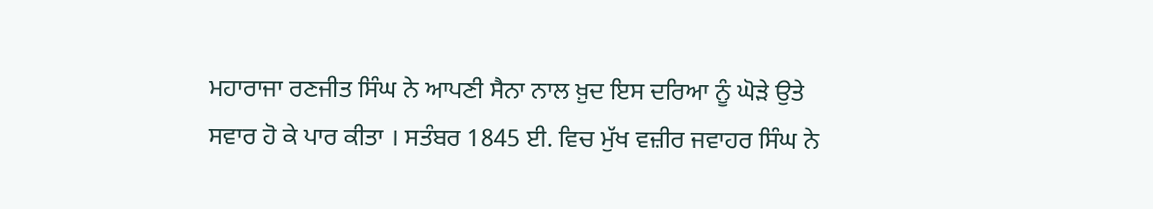ਮਹਾਰਾਜਾ ਰਣਜੀਤ ਸਿੰਘ ਨੇ ਆਪਣੀ ਸੈਨਾ ਨਾਲ ਖ਼ੁਦ ਇਸ ਦਰਿਆ ਨੂੰ ਘੋੜੇ ਉਤੇ ਸਵਾਰ ਹੋ ਕੇ ਪਾਰ ਕੀਤਾ । ਸਤੰਬਰ 1845 ਈ. ਵਿਚ ਮੁੱਖ ਵਜ਼ੀਰ ਜਵਾਹਰ ਸਿੰਘ ਨੇ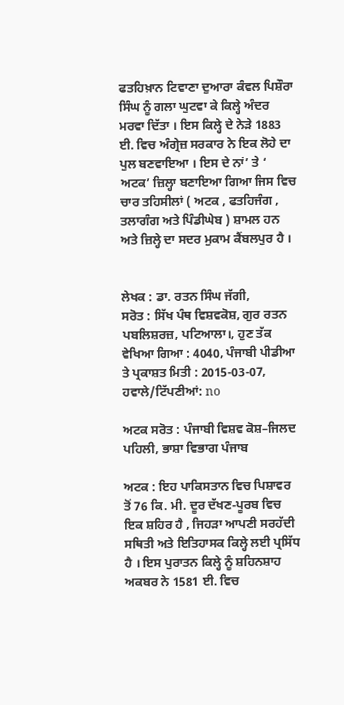ਫਤਹਿਖ਼ਾਨ ਟਿਵਾਣਾ ਦੁਆਰਾ ਕੰਵਲ ਪਿਸ਼ੌਰਾ ਸਿੰਘ ਨੂੰ ਗਲਾ ਘੁਟਵਾ ਕੇ ਕਿਲ੍ਹੇ ਅੰਦਰ ਮਰਵਾ ਦਿੱਤਾ । ਇਸ ਕਿਲ੍ਹੇ ਦੇ ਨੇੜੇ 1883 ਈ. ਵਿਚ ਅੰਗ੍ਰੇਜ਼ ਸਰਕਾਰ ਨੇ ਇਕ ਲੋਹੇ ਦਾ ਪੁਲ ਬਣਵਾਇਆ । ਇਸ ਦੇ ਨਾਂ’ ਤੇ ‘ ਅਟਕ’ ਜ਼ਿਲ੍ਹਾ ਬਣਾਇਆ ਗਿਆ ਜਿਸ ਵਿਚ ਚਾਰ ਤਹਿਸੀਲਾਂ ( ਅਟਕ , ਫਤਹਿਜੰਗ , ਤਲਾਗੰਗ ਅਤੇ ਪਿੰਡੀਘੇਬ ) ਸ਼ਾਮਲ ਹਨ ਅਤੇ ਜ਼ਿਲ੍ਹੇ ਦਾ ਸਦਰ ਮੁਕਾਮ ਕੈਂਬਲਪੁਰ ਹੈ ।


ਲੇਖਕ : ਡਾ. ਰਤਨ ਸਿੰਘ ਜੱਗੀ,
ਸਰੋਤ : ਸਿੱਖ ਪੰਥ ਵਿਸ਼ਵਕੋਸ਼, ਗੁਰ ਰਤਨ ਪਬਲਿਸ਼ਰਜ਼, ਪਟਿਆਲਾ।, ਹੁਣ ਤੱਕ ਵੇਖਿਆ ਗਿਆ : 4040, ਪੰਜਾਬੀ ਪੀਡੀਆ ਤੇ ਪ੍ਰਕਾਸ਼ਤ ਮਿਤੀ : 2015-03-07, ਹਵਾਲੇ/ਟਿੱਪਣੀਆਂ: no

ਅਟਕ ਸਰੋਤ : ਪੰਜਾਬੀ ਵਿਸ਼ਵ ਕੋਸ਼–ਜਿਲਦ ਪਹਿਲੀ, ਭਾਸ਼ਾ ਵਿਭਾਗ ਪੰਜਾਬ

ਅਟਕ : ਇਹ ਪਾਕਿਸਤਾਨ ਵਿਚ ਪਿਸ਼ਾਵਰ ਤੋਂ 76 ਕਿ. ਮੀ. ਦੂਰ ਦੱਖਣ-ਪੂਰਬ ਵਿਚ ਇਕ ਸ਼ਹਿਰ ਹੈ , ਜਿਹੜਾ ਆਪਣੀ ਸਰਹੱਦੀ ਸਥਿਤੀ ਅਤੇ ਇਤਿਹਾਸਕ ਕਿਲ੍ਹੇ ਲਈ ਪ੍ਰਸਿੱਧ ਹੈ । ਇਸ ਪੁਰਾਤਨ ਕਿਲ੍ਹੇ ਨੂੰ ਸ਼ਹਿਨਸ਼ਾਹ ਅਕਬਰ ਨੇ 1581 ਈ. ਵਿਚ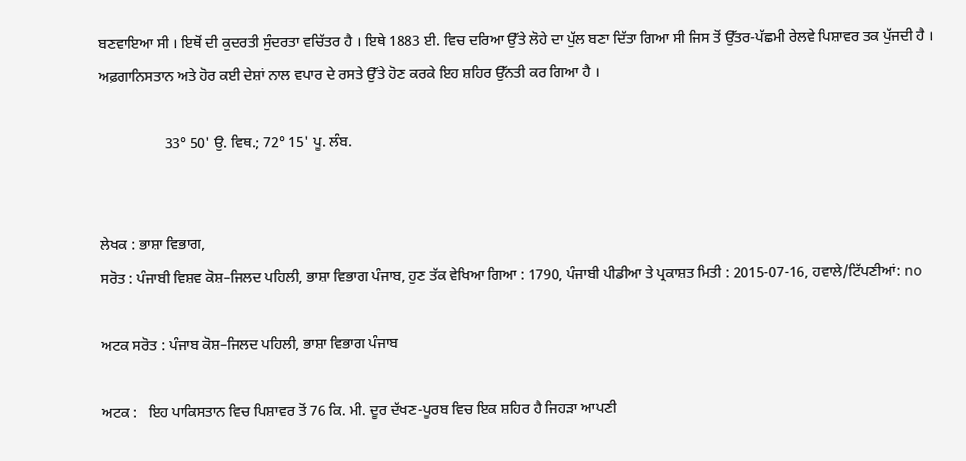ਬਣਵਾਇਆ ਸੀ । ਇਥੋਂ ਦੀ ਕੁਦਰਤੀ ਸੁੰਦਰਤਾ ਵਚਿੱਤਰ ਹੈ । ਇਥੇ 1883 ਈ. ਵਿਚ ਦਰਿਆ ਉੱਤੇ ਲੋਹੇ ਦਾ ਪੁੱਲ ਬਣਾ ਦਿੱਤਾ ਗਿਆ ਸੀ ਜਿਸ ਤੋਂ ਉੱਤਰ-ਪੱਛਮੀ ਰੇਲਵੇ ਪਿਸ਼ਾਵਰ ਤਕ ਪੁੱਜਦੀ ਹੈ । ਅਫ਼ਗਾਨਿਸਤਾਨ ਅਤੇ ਹੋਰ ਕਈ ਦੇਸ਼ਾਂ ਨਾਲ ਵਪਾਰ ਦੇ ਰਸਤੇ ਉੱਤੇ ਹੋਣ ਕਰਕੇ ਇਹ ਸ਼ਹਿਰ ਉੱਨਤੀ ਕਰ ਗਿਆ ਹੈ ।

                  33° 50' ਉ. ਵਿਥ.; 72° 15' ਪੂ. ਲੰਬ.


ਲੇਖਕ : ਭਾਸ਼ਾ ਵਿਭਾਗ,
ਸਰੋਤ : ਪੰਜਾਬੀ ਵਿਸ਼ਵ ਕੋਸ਼–ਜਿਲਦ ਪਹਿਲੀ, ਭਾਸ਼ਾ ਵਿਭਾਗ ਪੰਜਾਬ, ਹੁਣ ਤੱਕ ਵੇਖਿਆ ਗਿਆ : 1790, ਪੰਜਾਬੀ ਪੀਡੀਆ ਤੇ ਪ੍ਰਕਾਸ਼ਤ ਮਿਤੀ : 2015-07-16, ਹਵਾਲੇ/ਟਿੱਪਣੀਆਂ: no

ਅਟਕ ਸਰੋਤ : ਪੰਜਾਬ ਕੋਸ਼–ਜਿਲਦ ਪਹਿਲੀ, ਭਾਸ਼ਾ ਵਿਭਾਗ ਪੰਜਾਬ

ਅਟਕ :   ਇਹ ਪਾਕਿਸਤਾਨ ਵਿਚ ਪਿਸ਼ਾਵਰ ਤੋਂ 76 ਕਿ. ਮੀ. ਦੂਰ ਦੱਖਣ-ਪੂਰਬ ਵਿਚ ਇਕ ਸ਼ਹਿਰ ਹੈ ਜਿਹੜਾ ਆਪਣੀ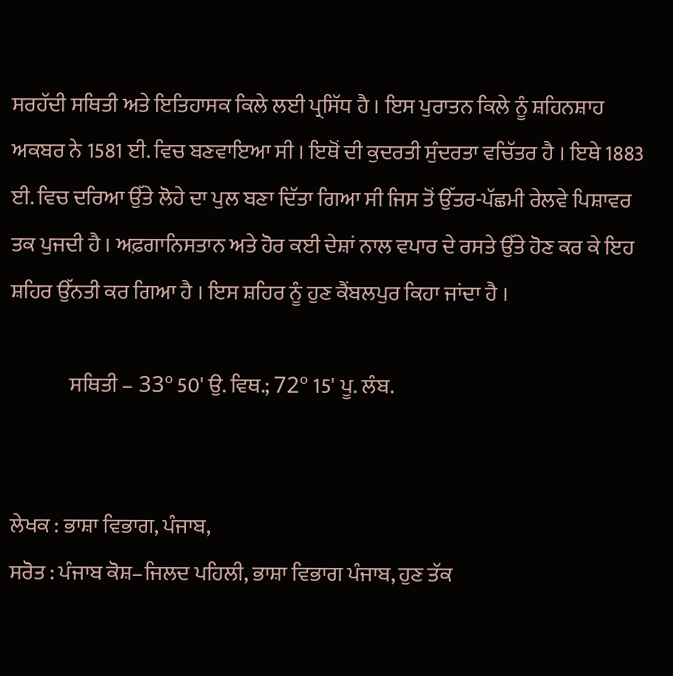ਸਰਹੱਦੀ ਸਥਿਤੀ ਅਤੇ ਇਤਿਹਾਸਕ ਕਿਲੇ ਲਈ ਪ੍ਰਸਿੱਧ ਹੈ । ਇਸ ਪੁਰਾਤਨ ਕਿਲੇ ਨੂੰ ਸ਼ਹਿਨਸ਼ਾਹ ਅਕਬਰ ਨੇ 1581 ਈ. ਵਿਚ ਬਣਵਾਇਆ ਸੀ । ਇਥੋਂ ਦੀ ਕੁਦਰਤੀ ਸੁੰਦਰਤਾ ਵਚਿੱਤਰ ਹੈ । ਇਥੇ 1883 ਈ. ਵਿਚ ਦਰਿਆ ਉੱਤੇ ਲੋਹੇ ਦਾ ਪੁਲ ਬਣਾ ਦਿੱਤਾ ਗਿਆ ਸੀ ਜਿਸ ਤੋਂ ਉੱਤਰ-ਪੱਛਮੀ ਰੇਲਵੇ ਪਿਸ਼ਾਵਰ ਤਕ ਪੁਜਦੀ ਹੈ । ਅਫ਼ਗਾਨਿਸਤਾਨ ਅਤੇ ਹੋਰ ਕਈ ਦੇਸ਼ਾਂ ਨਾਲ ਵਪਾਰ ਦੇ ਰਸਤੇ ਉੱਤੇ ਹੋਣ ਕਰ ਕੇ ਇਹ ਸ਼ਹਿਰ ਉੱਨਤੀ ਕਰ ਗਿਆ ਹੈ । ਇਸ ਸ਼ਹਿਰ ਨੂੰ ਹੁਣ ਕੈਂਬਲਪੁਰ ਕਿਹਾ ਜਾਂਦਾ ਹੈ ।

              ਸਥਿਤੀ – 33º 50' ਉ. ਵਿਥ.; 72º 15' ਪੂ. ਲੰਬ.


ਲੇਖਕ : ਭਾਸ਼ਾ ਵਿਭਾਗ, ਪੰਜਾਬ,
ਸਰੋਤ : ਪੰਜਾਬ ਕੋਸ਼–ਜਿਲਦ ਪਹਿਲੀ, ਭਾਸ਼ਾ ਵਿਭਾਗ ਪੰਜਾਬ, ਹੁਣ ਤੱਕ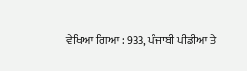ਵੇਖਿਆ ਗਿਆ : 933, ਪੰਜਾਬੀ ਪੀਡੀਆ ਤੇ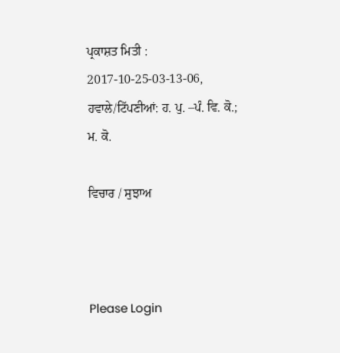ਪ੍ਰਕਾਸ਼ਤ ਮਿਤੀ : 2017-10-25-03-13-06, ਹਵਾਲੇ/ਟਿੱਪਣੀਆਂ: ਹ. ਪੁ. –ਪੰ. ਵਿ. ਕੋ.; ਮ. ਕੋ.

ਵਿਚਾਰ / ਸੁਝਾਅ



Please Login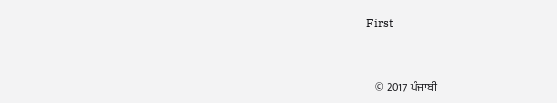First


    © 2017 ਪੰਜਾਬੀ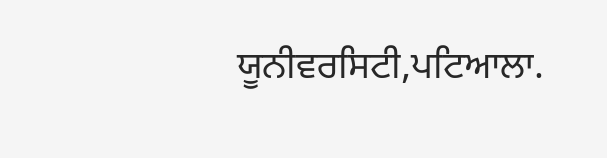ਯੂਨੀਵਰਸਿਟੀ,ਪਟਿਆਲਾ.